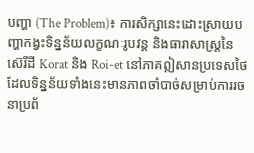បញ្ហា (The Problem)៖ ការសិក្សានេះដោះស្រាយបញ្ហាកង្វះទិន្នន័យលក្ខណៈរូបវន្ត និងធារាសាស្ត្រនៃស៊េរីដី Korat និង Roi-et នៅភាគឦសានប្រទេសថៃ ដែលទិន្នន័យទាំងនេះមានភាពចាំបាច់សម្រាប់ការរចនាប្រព័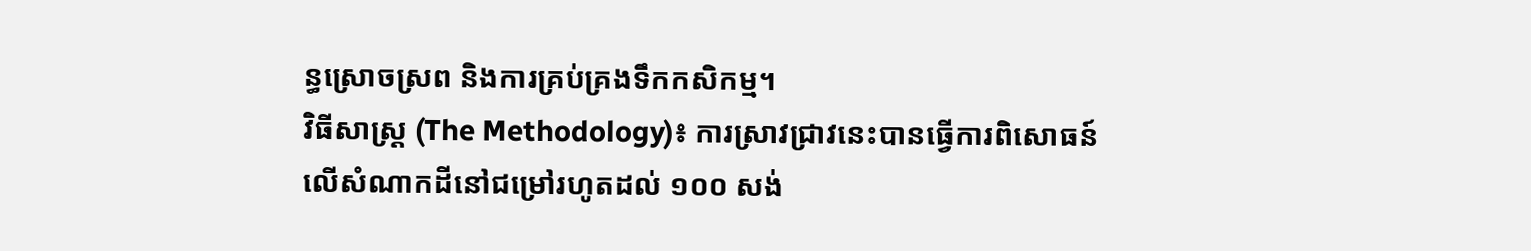ន្ធស្រោចស្រព និងការគ្រប់គ្រងទឹកកសិកម្ម។
វិធីសាស្ត្រ (The Methodology)៖ ការស្រាវជ្រាវនេះបានធ្វើការពិសោធន៍លើសំណាកដីនៅជម្រៅរហូតដល់ ១០០ សង់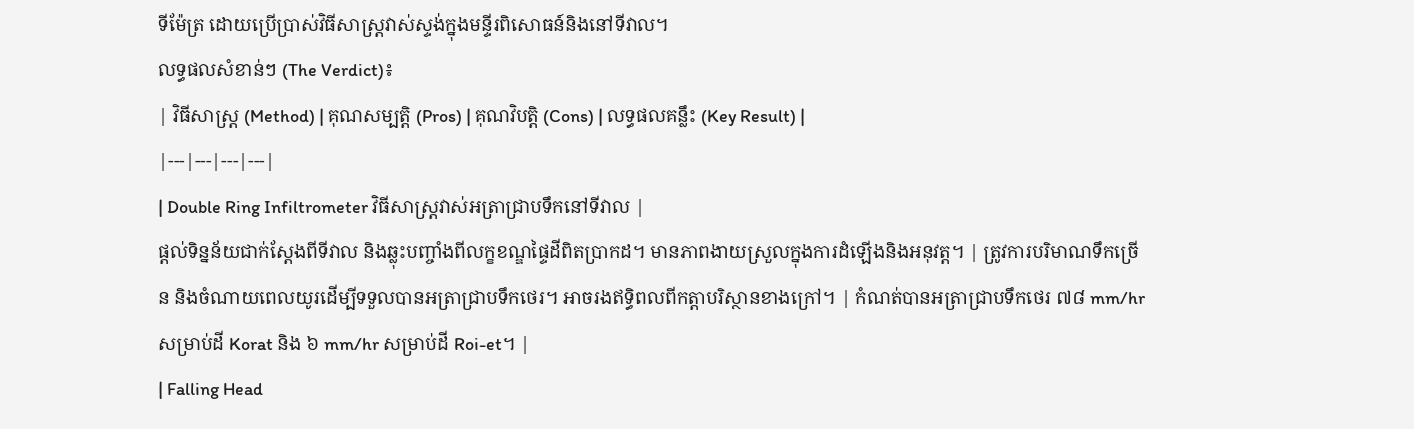ទីម៉ែត្រ ដោយប្រើប្រាស់វិធីសាស្ត្រវាស់ស្ទង់ក្នុងមន្ទីរពិសោធន៍និងនៅទីវាល។
លទ្ធផលសំខាន់ៗ (The Verdict)៖
| វិធីសាស្ត្រ (Method) | គុណសម្បត្តិ (Pros) | គុណវិបត្តិ (Cons) | លទ្ធផលគន្លឹះ (Key Result) |
|---|---|---|---|
| Double Ring Infiltrometer វិធីសាស្ត្រវាស់អត្រាជ្រាបទឹកនៅទីវាល |
ផ្តល់ទិន្នន័យជាក់ស្តែងពីទីវាល និងឆ្លុះបញ្ចាំងពីលក្ខខណ្ឌផ្ទៃដីពិតប្រាកដ។ មានភាពងាយស្រួលក្នុងការដំឡើងនិងអនុវត្ត។ | ត្រូវការបរិមាណទឹកច្រើន និងចំណាយពេលយូរដើម្បីទទួលបានអត្រាជ្រាបទឹកថេរ។ អាចរងឥទ្ធិពលពីកត្តាបរិស្ថានខាងក្រៅ។ | កំណត់បានអត្រាជ្រាបទឹកថេរ ៧៨ mm/hr សម្រាប់ដី Korat និង ៦ mm/hr សម្រាប់ដី Roi-et។ |
| Falling Head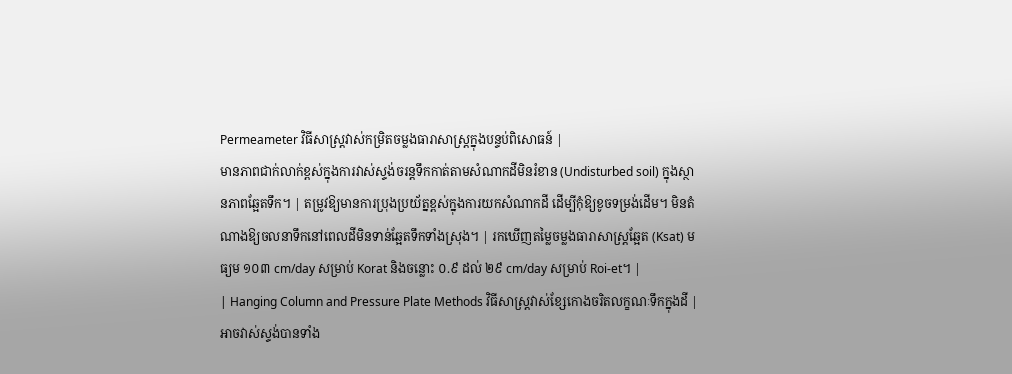Permeameter វិធីសាស្ត្រវាស់កម្រិតចម្លងធារាសាស្ត្រក្នុងបន្ទប់ពិសោធន៍ |
មានភាពជាក់លាក់ខ្ពស់ក្នុងការវាស់ស្ទង់ចរន្តទឹកកាត់តាមសំណាកដីមិនរំខាន (Undisturbed soil) ក្នុងស្ថានភាពឆ្អែតទឹក។ | តម្រូវឱ្យមានការប្រុងប្រយ័ត្នខ្ពស់ក្នុងការយកសំណាកដី ដើម្បីកុំឱ្យខូចទម្រង់ដើម។ មិនតំណាងឱ្យចលនាទឹកនៅពេលដីមិនទាន់ឆ្អែតទឹកទាំងស្រុង។ | រកឃើញតម្លៃចម្លងធារាសាស្ត្រឆ្អែត (Ksat) មធ្យម ១០៣ cm/day សម្រាប់ Korat និងចន្លោះ ០.៩ ដល់ ២៩ cm/day សម្រាប់ Roi-et។ |
| Hanging Column and Pressure Plate Methods វិធីសាស្ត្រវាស់ខ្សែកោងចរិតលក្ខណៈទឹកក្នុងដី |
អាចវាស់ស្ទង់បានទាំង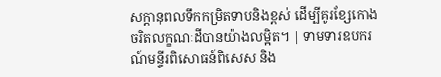សក្តានុពលទឹកកម្រិតទាបនិងខ្ពស់ ដើម្បីគូរខ្សែកោងចរិតលក្ខណៈដីបានយ៉ាងលម្អិត។ | ទាមទារឧបករណ៍មន្ទីរពិសោធន៍ពិសេស និង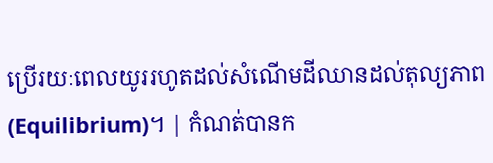ប្រើរយៈពេលយូររហូតដល់សំណើមដីឈានដល់តុល្យភាព (Equilibrium)។ | កំណត់បានក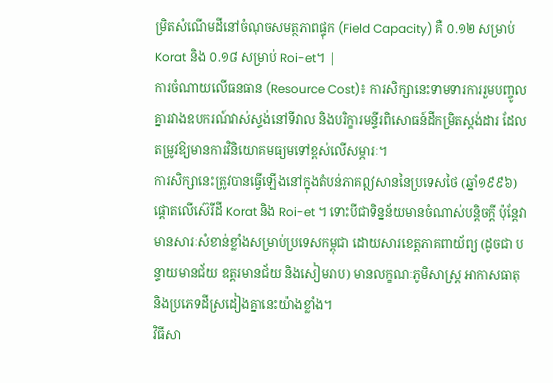ម្រិតសំណើមដីនៅចំណុចសមត្ថភាពផ្ទុក (Field Capacity) គឺ ០.១២ សម្រាប់ Korat និង ០.១៨ សម្រាប់ Roi-et។ |
ការចំណាយលើធនធាន (Resource Cost)៖ ការសិក្សានេះទាមទារការរួមបញ្ចូលគ្នារវាងឧបករណ៍វាស់ស្ទង់នៅទីវាល និងបរិក្ខារមន្ទីរពិសោធន៍ដីកម្រិតស្តង់ដារ ដែលតម្រូវឱ្យមានការវិនិយោគមធ្យមទៅខ្ពស់លើសម្ភារៈ។
ការសិក្សានេះត្រូវបានធ្វើឡើងនៅក្នុងតំបន់ភាគឦសាននៃប្រទេសថៃ (ឆ្នាំ១៩៩៦) ផ្តោតលើស៊េរីដី Korat និង Roi-et ។ ទោះបីជាទិន្នន័យមានចំណាស់បន្តិចក្តី ប៉ុន្តែវាមានសារៈសំខាន់ខ្លាំងសម្រាប់ប្រទេសកម្ពុជា ដោយសារខេត្តភាគពាយ័ព្យ (ដូចជា បន្ទាយមានជ័យ ឧត្តរមានជ័យ និងសៀមរាប) មានលក្ខណៈភូមិសាស្ត្រ អាកាសធាតុ និងប្រភេទដីស្រដៀងគ្នានេះយ៉ាងខ្លាំង។
វិធីសា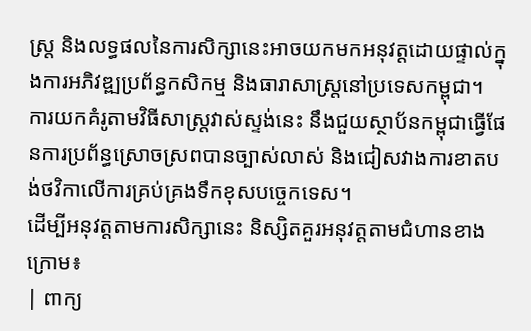ស្ត្រ និងលទ្ធផលនៃការសិក្សានេះអាចយកមកអនុវត្តដោយផ្ទាល់ក្នុងការអភិវឌ្ឍប្រព័ន្ធកសិកម្ម និងធារាសាស្ត្រនៅប្រទេសកម្ពុជា។
ការយកគំរូតាមវិធីសាស្ត្រវាស់ស្ទង់នេះ នឹងជួយស្ថាប័នកម្ពុជាធ្វើផែនការប្រព័ន្ធស្រោចស្រពបានច្បាស់លាស់ និងជៀសវាងការខាតបង់ថវិកាលើការគ្រប់គ្រងទឹកខុសបច្ចេកទេស។
ដើម្បីអនុវត្តតាមការសិក្សានេះ និស្សិតគួរអនុវត្តតាមជំហានខាងក្រោម៖
| ពាក្យ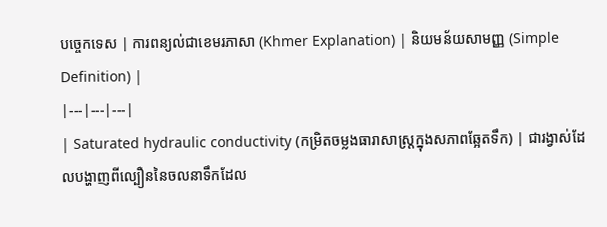បច្ចេកទេស | ការពន្យល់ជាខេមរភាសា (Khmer Explanation) | និយមន័យសាមញ្ញ (Simple Definition) |
|---|---|---|
| Saturated hydraulic conductivity (កម្រិតចម្លងធារាសាស្ត្រក្នុងសភាពឆ្អែតទឹក) | ជារង្វាស់ដែលបង្ហាញពីល្បឿននៃចលនាទឹកដែល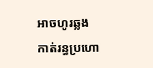អាចហូរឆ្លងកាត់រន្ធប្រហោ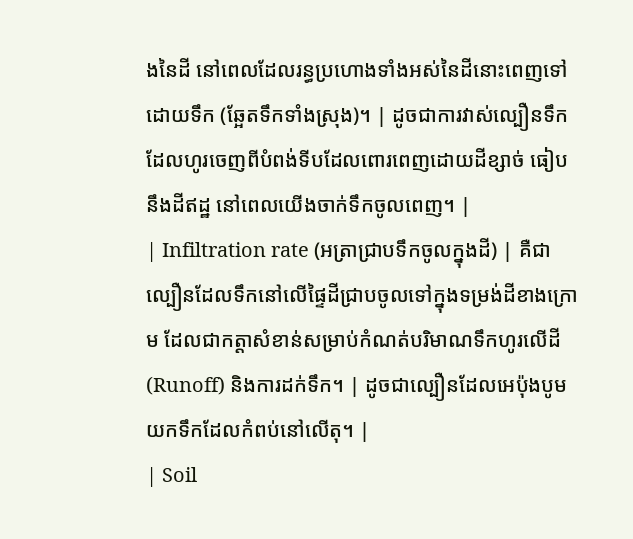ងនៃដី នៅពេលដែលរន្ធប្រហោងទាំងអស់នៃដីនោះពេញទៅដោយទឹក (ឆ្អែតទឹកទាំងស្រុង)។ | ដូចជាការវាស់ល្បឿនទឹកដែលហូរចេញពីបំពង់ទីបដែលពោរពេញដោយដីខ្សាច់ ធៀបនឹងដីឥដ្ឋ នៅពេលយើងចាក់ទឹកចូលពេញ។ |
| Infiltration rate (អត្រាជ្រាបទឹកចូលក្នុងដី) | គឺជាល្បឿនដែលទឹកនៅលើផ្ទៃដីជ្រាបចូលទៅក្នុងទម្រង់ដីខាងក្រោម ដែលជាកត្តាសំខាន់សម្រាប់កំណត់បរិមាណទឹកហូរលើដី (Runoff) និងការដក់ទឹក។ | ដូចជាល្បឿនដែលអេប៉ុងបូមយកទឹកដែលកំពប់នៅលើតុ។ |
| Soil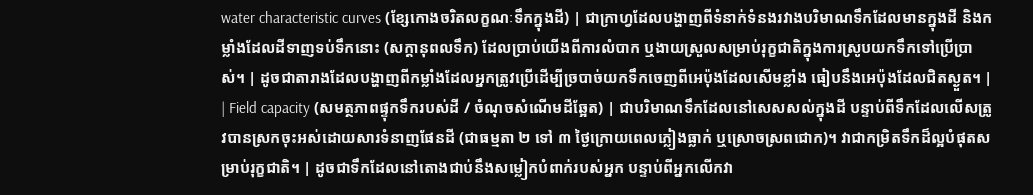water characteristic curves (ខ្សែកោងចរិតលក្ខណៈទឹកក្នុងដី) | ជាក្រាហ្វដែលបង្ហាញពីទំនាក់ទំនងរវាងបរិមាណទឹកដែលមានក្នុងដី និងកម្លាំងដែលដីទាញទប់ទឹកនោះ (សក្តានុពលទឹក) ដែលប្រាប់យើងពីការលំបាក ឬងាយស្រួលសម្រាប់រុក្ខជាតិក្នុងការស្រូបយកទឹកទៅប្រើប្រាស់។ | ដូចជាតារាងដែលបង្ហាញពីកម្លាំងដែលអ្នកត្រូវប្រើដើម្បីច្របាច់យកទឹកចេញពីអេប៉ុងដែលសើមខ្លាំង ធៀបនឹងអេប៉ុងដែលជិតស្ងួត។ |
| Field capacity (សមត្ថភាពផ្ទុកទឹករបស់ដី / ចំណុចសំណើមដីឆ្អែត) | ជាបរិមាណទឹកដែលនៅសេសសល់ក្នុងដី បន្ទាប់ពីទឹកដែលលើសត្រូវបានស្រកចុះអស់ដោយសារទំនាញផែនដី (ជាធម្មតា ២ ទៅ ៣ ថ្ងៃក្រោយពេលភ្លៀងធ្លាក់ ឬស្រោចស្រពជោក)។ វាជាកម្រិតទឹកដ៏ល្អបំផុតសម្រាប់រុក្ខជាតិ។ | ដូចជាទឹកដែលនៅតោងជាប់នឹងសម្លៀកបំពាក់របស់អ្នក បន្ទាប់ពីអ្នកលើកវា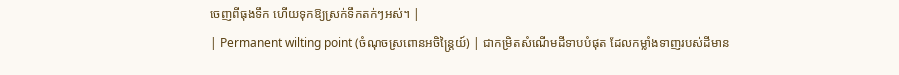ចេញពីធុងទឹក ហើយទុកឱ្យស្រក់ទឹកតក់ៗអស់។ |
| Permanent wilting point (ចំណុចស្រពោនអចិន្ត្រៃយ៍) | ជាកម្រិតសំណើមដីទាបបំផុត ដែលកម្លាំងទាញរបស់ដីមាន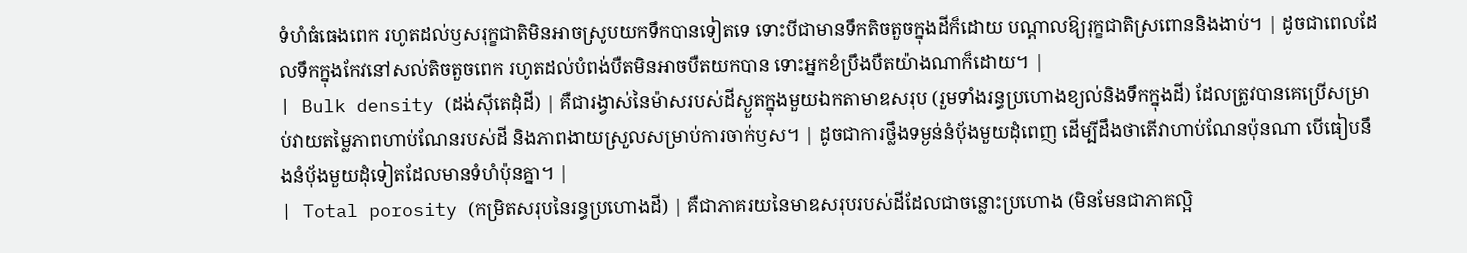ទំហំធំធេងពេក រហូតដល់ឫសរុក្ខជាតិមិនអាចស្រូបយកទឹកបានទៀតទេ ទោះបីជាមានទឹកតិចតួចក្នុងដីក៏ដោយ បណ្តាលឱ្យរុក្ខជាតិស្រពោននិងងាប់។ | ដូចជាពេលដែលទឹកក្នុងកែវនៅសល់តិចតួចពេក រហូតដល់បំពង់បឺតមិនអាចបឺតយកបាន ទោះអ្នកខំប្រឹងបឺតយ៉ាងណាក៏ដោយ។ |
| Bulk density (ដង់ស៊ីតេដុំដី) | គឺជារង្វាស់នៃម៉ាសរបស់ដីស្ងួតក្នុងមួយឯកតាមាឌសរុប (រួមទាំងរន្ធប្រហោងខ្យល់និងទឹកក្នុងដី) ដែលត្រូវបានគេប្រើសម្រាប់វាយតម្លៃភាពហាប់ណែនរបស់ដី និងភាពងាយស្រួលសម្រាប់ការចាក់ឫស។ | ដូចជាការថ្លឹងទម្ងន់នំប៉័ងមួយដុំពេញ ដើម្បីដឹងថាតើវាហាប់ណែនប៉ុនណា បើធៀបនឹងនំប៉័ងមួយដុំទៀតដែលមានទំហំប៉ុនគ្នា។ |
| Total porosity (កម្រិតសរុបនៃរន្ធប្រហោងដី) | គឺជាភាគរយនៃមាឌសរុបរបស់ដីដែលជាចន្លោះប្រហោង (មិនមែនជាភាគល្អិ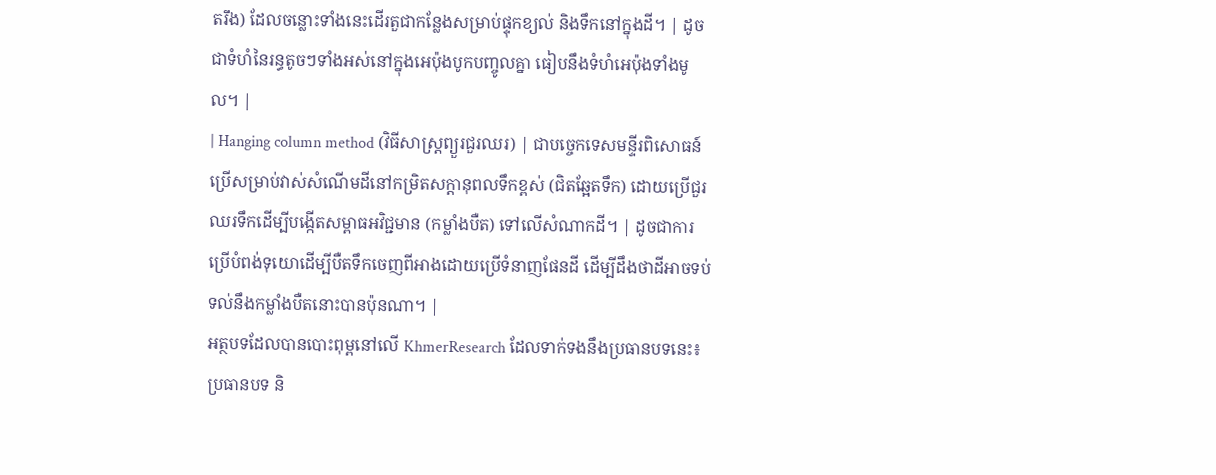តរឹង) ដែលចន្លោះទាំងនេះដើរតួជាកន្លែងសម្រាប់ផ្ទុកខ្យល់ និងទឹកនៅក្នុងដី។ | ដូចជាទំហំនៃរន្ធតូចៗទាំងអស់នៅក្នុងអេប៉ុងបូកបញ្ចូលគ្នា ធៀបនឹងទំហំអេប៉ុងទាំងមូល។ |
| Hanging column method (វិធីសាស្ត្រព្យួរជួរឈរ) | ជាបច្ចេកទេសមន្ទីរពិសោធន៍ប្រើសម្រាប់វាស់សំណើមដីនៅកម្រិតសក្តានុពលទឹកខ្ពស់ (ជិតឆ្អែតទឹក) ដោយប្រើជួរឈរទឹកដើម្បីបង្កើតសម្ពាធអវិជ្ជមាន (កម្លាំងបឺត) ទៅលើសំណាកដី។ | ដូចជាការប្រើបំពង់ទុយោដើម្បីបឺតទឹកចេញពីអាងដោយប្រើទំនាញផែនដី ដើម្បីដឹងថាដីអាចទប់ទល់នឹងកម្លាំងបឺតនោះបានប៉ុនណា។ |
អត្ថបទដែលបានបោះពុម្ពនៅលើ KhmerResearch ដែលទាក់ទងនឹងប្រធានបទនេះ៖
ប្រធានបទ និ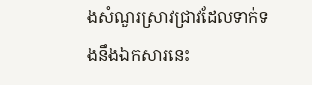ងសំណួរស្រាវជ្រាវដែលទាក់ទងនឹងឯកសារនេះ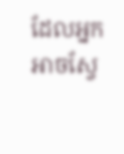ដែលអ្នកអាចស្វែ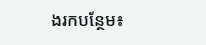ងរកបន្ថែម៖